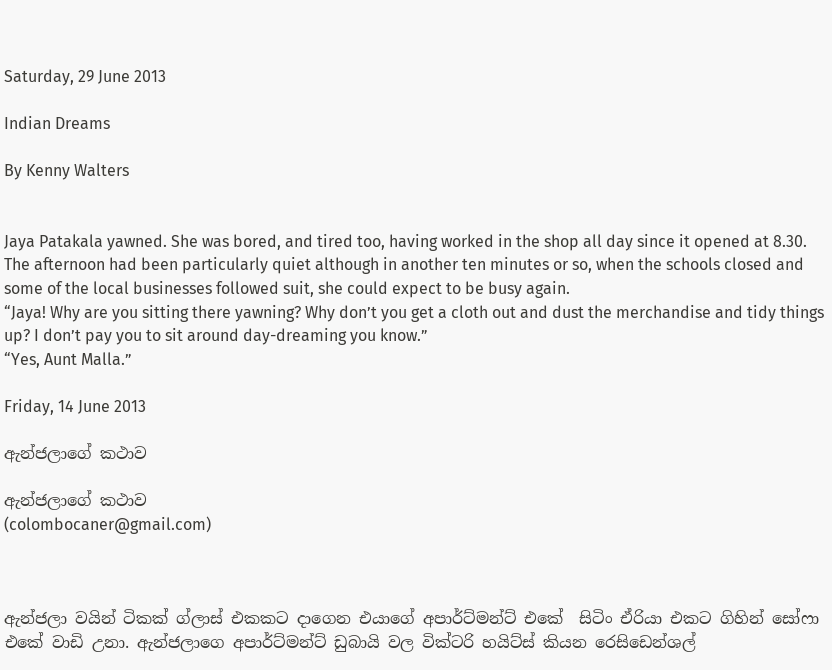Saturday, 29 June 2013

Indian Dreams

By Kenny Walters


Jaya Patakala yawned. She was bored, and tired too, having worked in the shop all day since it opened at 8.30. The afternoon had been particularly quiet although in another ten minutes or so, when the schools closed and some of the local businesses followed suit, she could expect to be busy again.
“Jaya! Why are you sitting there yawning? Why don’t you get a cloth out and dust the merchandise and tidy things up? I don’t pay you to sit around day-dreaming you know.”
“Yes, Aunt Malla.”

Friday, 14 June 2013

ඇන්ජලාගේ කථාව

ඇන්ජලාගේ කථාව
(colombocaner@gmail.com)



ඇන්ජලා වයින් ටිකක් ග්ලාස් එකකට දාගෙන එයාගේ අපාර්ට්මන්ට් එකේ  සිටිං ඒරියා එකට ගිහින් සෝෆා එකේ වාඩි උනා. ඇන්ජලාගෙ අපාර්ට්මන්ට් ඩුබායි වල වික්ටරි හයිට්ස් කියන රෙසිඩෙන්ශල්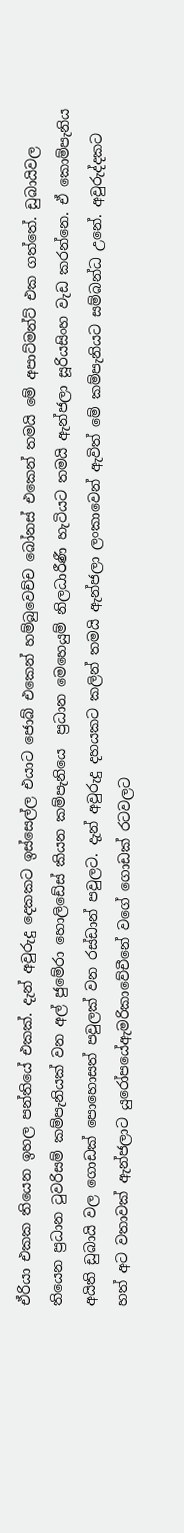ඒරියා එකක තියෙන ඉහල පන්තියේ එකක්. දැන් අවුරුදු දෙකකට ඉස්සෙල්ල එයාට ජොබ් එකෙන් හම්බුවෙච්ච බෝනස් එකෙන් තමයි මේ අපාට්මන්ට් එක ගත්තේ. ඩුබායිවල තියෙන ප්‍රධාන ටුවරිසම් කම්පැනියක් වන අල් ජුමේරා හොලිඩේස් කියන කම්පැනියෙ  ප්‍රධාන මෙහෙයුම් නිලධාරීණී හැටියට තමයි ඇන්ජලා සූරියසිංහ වැඩ කරන්නෙ. ඒ කොම්පැනිය අයිති ඩුබායි වල ගොඩක් පොහොසත් පවුලක් වන රස්ඩාන් පවුලට. දැන් අවුරුදු දහයකට කලින් තමයි ඇන්ජලා ලංකාවෙන් ඇවිත් මේ කම්පැනියට සම්බන්ධ උනේ. අවුරුද්දකට හත් අට වතාවක් ඇන්ජලාට යුරෝපයේඇමරිකාවේචීනේ වගේ ගොඩක් රටවලට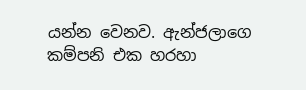යන්න වෙනව. ඇන්ජලාගෙ කම්පනි එක හරහා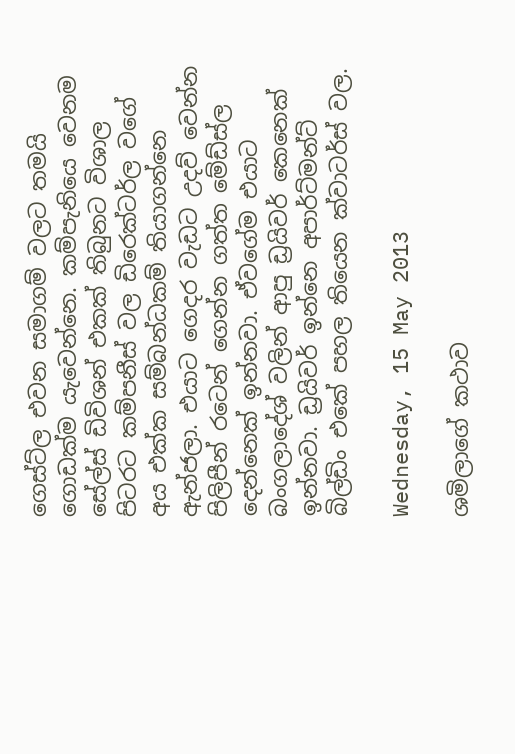ගෙස්ට්ල එවන සමාගම් වලට තමයි ගොඩක්ම යැවෙන්නෙ. කම්පැනියෙ වෙනම සේල්ස් ඩිවිශන් එකක් තිබුනට විශාල පිටරට කම්පනීස් වල ඩිරෙක්ටර්ල වගේ අය එක්ක සම්බන්ධකම් තියාගන්නෙ ඇන්ජලා. එයාට ගෙදර වැඩට උදව් වෙන්න පිලිපීන් රටෙන් ගෙන්න ගත්ත මේඩ්ස්ල දෙන්නෙක් ඉන්නවා. ඒවගේම එයාට බංගලාදේශ් වලින් ආපු ඩ්‍රයිවර් කෙනෙක් ඉන්නවා. ඩ්‍රයිවර් ඉන්නෙ අපාර්ට්මන්ට් බිල්ඩිං එකේ පහල තියෙන ක්වාටර්ස් වල.

Wednesday, 15 May 2013

ශමිලාගේ කථාව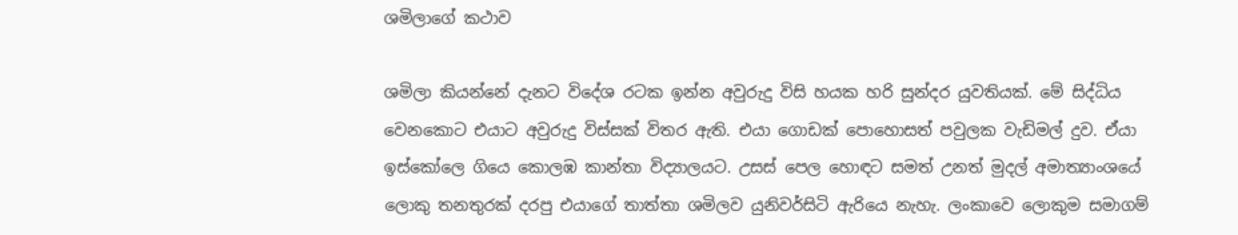ශමිලාගේ කථාව

ශමිලා කියන්නේ දැනට විදේශ රටක ඉන්න අවුරුදු විසි හයක හරි සුන්දර යුවතියක්. මේ සිද්ධිය වෙනකොට එයාට අවුරුදු විස්සක් විතර ඇති. එයා ගොඩක් පොහොසත් පවුලක වැඩිමල් දුව. ඒයා ඉස්කෝලෙ ගියෙ කොලඹ කාන්තා විද්‍යාලයට. උසස් පෙල හොඳට සමත් උනත් මුදල් අමාත්‍යාංශයේ ලොකු තනතුරක් දරපු එයාගේ තාත්තා ශමිලව යුනිවර්සිටි ඇරියෙ නැහැ. ලංකාවෙ ලොකුම සමාගම්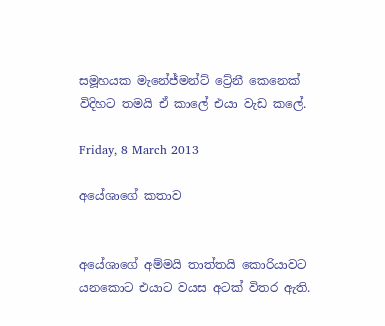සමූහයක මැනේජ්මන්ට් ට්‍රේනී කෙනෙක් විදිහට තමයි ඒ කාලේ එයා වැඩ කලේ.

Friday, 8 March 2013

අයේශාගේ කතාව


අයේශාගේ අම්මයි තාත්තයි කොරියාවට යනකොට එයාට වයස අටක් විතර ඇති.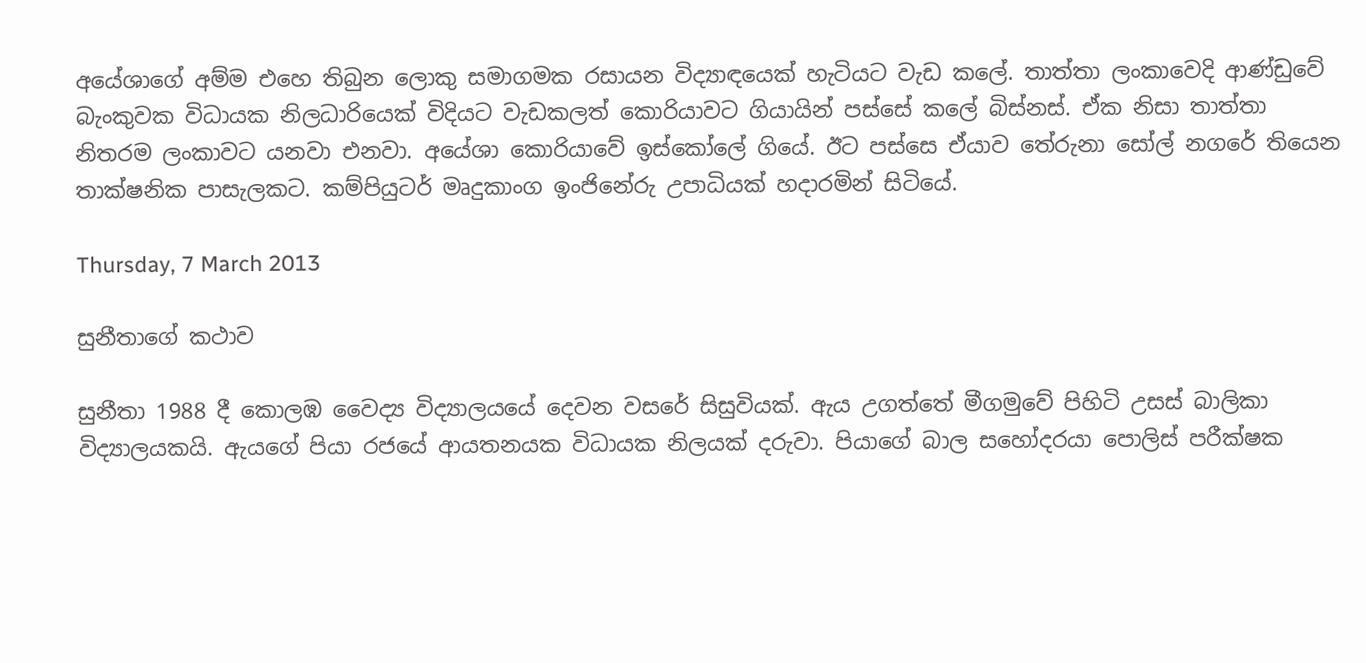අයේශාගේ අම්ම එහෙ තිබුන ලොකු සමාගමක රසායන විද්‍යාඳයෙක් හැටියට වැඩ කලේ. තාත්තා ලංකාවෙදි ආණ්ඩුවේ බැංකුවක විධායක නිලධාරියෙක් විදියට වැඩකලත් කොරියාවට ගියායින් පස්සේ කලේ බිස්නස්. ඒක නිසා තාත්තා නිතරම ලංකාවට යනවා එනවා. අයේශා කොරියාවේ ඉස්කෝලේ ගියේ. ඊට පස්සෙ ඒයාව තේරුනා සෝල් නගරේ තියෙන තාක්ෂනික පාසැලකට. කම්පියුටර් මෘදුකාංග ඉංජිනේරු උපාධියක් හදාරමින් සිටියේ.

Thursday, 7 March 2013

සුනීතාගේ කථාව

සුනීතා 1988 දී කොලඹ වෛද්‍ය විද්‍යාලයයේ දෙවන වසරේ සිසුවියක්. ඇය උගත්තේ මීගමුවේ පිහිටි උසස් බාලිකා විද්‍යාලයකයි. ඇයගේ පියා රජයේ ආයතනයක විධායක නිලයක් දරුවා. පියාගේ බාල සහෝදරයා පොලිස් පරීක්ෂක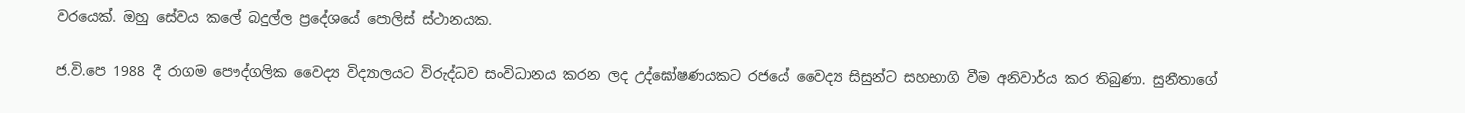වරයෙක්. ඔහු සේවය කලේ බදුල්ල ප්‍රදේශයේ පොලිස් ස්ථානයක.

ජ.වි.පෙ 1988 දී රාගම පෞද්ගලික වෛද්‍ය විද්‍යාලයට විරුද්ධව සංවිධානය කරන ලද උද්ඝෝෂණයකට රජයේ වෛද්‍ය සිසුන්ට සහභාගි වීම අනිවාර්ය කර තිබුණා. සුනීතාගේ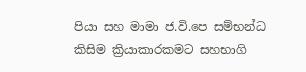පියා සහ මාමා ජ.වි.පෙ සම්භන්ධ කිසිම ක්‍රියාකාරකමට සහභාගි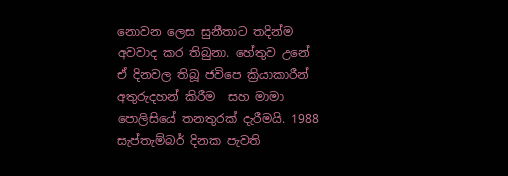නොවන ලෙස සුනීතාට තදින්ම අවවාද කර තිබුනා. හේතුව උනේ ඒ දිනවල තිබූ ජවිපෙ ක්‍රියාකාරීන් අතුරුදහන් කිරීම  සහ මාමා පොලිසියේ තනතුරක් දැරීමයි. 1988 සැප්තැම්බර් දිනක පැවති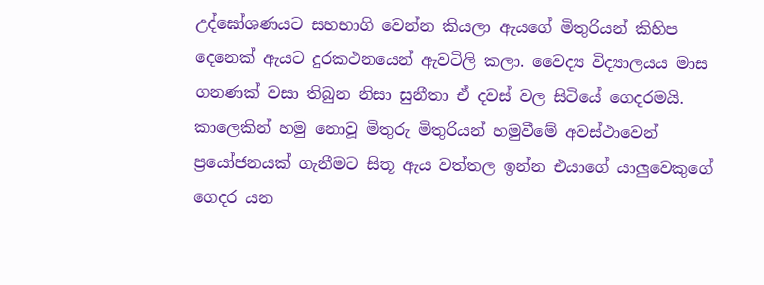උද්ඝෝශණයට සහභාගි වෙන්න කියලා ඇයගේ මිතුරියන් කිහිප දෙනෙක් ඇයට දුරකථනයෙන් ඇවටිලි කලා. වෛද්‍ය විද්‍යාලයය මාස ගනණක් වසා තිබුන නිසා සුනීතා ඒ දවස් වල සිටියේ ගෙදරමයි. කාලෙකින් හමු නොවූ මිතුරු මිතුරියන් හමුවීමේ අවස්ථාවෙන් ප්‍රයෝජනයක් ගැනීමට සිතූ ඇය වත්තල ඉන්න එයාගේ යාලුවෙකුගේ ගෙදර යන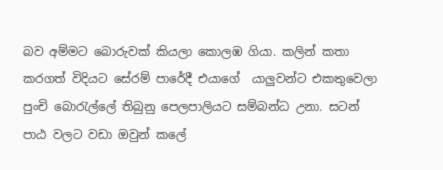බව අම්මට බොරුවක් කියලා කොලඹ ගියා. කලින් කතා කරගත් විදියට සේරම් පාරේදී එයාගේ  යාලුවන්ට එකතුවෙලා පුංචි බොරැල්ලේ තිබුනු පෙලපාලියට සම්බන්ධ උනා. සටන් පාඨ වලට වඩා ඔවුන් කලේ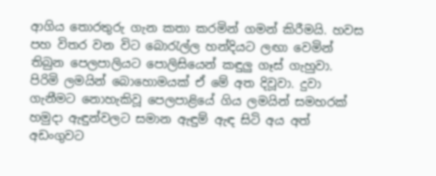ආගිය තොරතුරු ගැන කතා කරමින් ගමන් කිරීමයි. හවස පහ විතර වන විට බොරැල්ල හන්දියට ලඟා වෙමින් තිබුන පෙලපාලියට පොලිසියෙන් කඳුලු ගෑස් ගැහුවා. පිරිමි ලමයින් බොහොමයක් ඒ මේ අත දිවූවා. දුවා ගැනීමට නොහැකිවූ පෙලපාළියේ ගිය ලමයින් සමහරක් හමුදා ඇඳුන්වලට සමාන ඇඳුම් ඇඳ සිටි අය අත් අඩංගුවට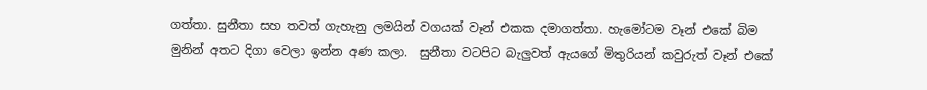ගත්තා. සුනීතා සහ තවත් ගැහැනු ලමයින් වගයක් වෑන් එකක දමාගත්තා. හැමෝටම වෑන් එකේ බිම මුනින් අතට දිගා වෙලා ඉන්න අණ කලා.  සුනීතා වටපිට බැලුවත් ඇයගේ මිතුරියන් කවුරුත් වෑන් එකේ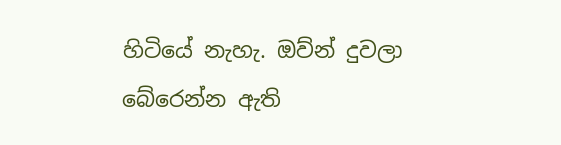හිටියේ නැහැ. ඔව්න් දුවලා බේරෙන්න ඇති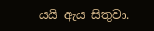යයි ඇය සිතුවා.